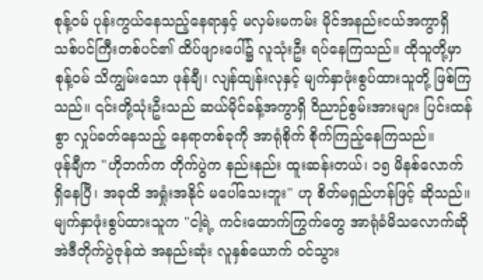စုန့်ဝမ် ပုန်းကွယ်နေသည့်နေရာနှင့် မလှမ်းမကမ်း မိုင်အနည်းငယ်အကွာရှိ သစ်ပင်ကြီးတစ်ပင်၏ ထိပ်ဖျားပေါ်၌ လူသုံးဦး ရပ်နေကြသည်။ ထိုသူတို့မှာ စုန့်ဝမ် သိကျွမ်းသော ဖုန်ချီ၊ လျန်ထျန်းလုနှင့် မျက်နှာဖုံးစွပ်ထားသူတို့ ဖြစ်ကြသည်။ ၎င်းတို့သုံးဦးသည် ဆယ်မိုင်ခန့်အကွာရှိ ဝိညာဉ်စွမ်းအားများ ပြင်းထန်စွာ လှုပ်ခတ်နေသည့် နေရာတစ်ခုကို အာရုံစိုက် စိုက်ကြည့်နေကြသည်။
ဖုန်ချီက "ဟိုဘက်က တိုက်ပွဲက နည်းနည်း ထူးဆန်းတယ်၊ ၁၅ မိနစ်လောက် ရှိနေပြီ၊ အခုထိ အရှုံးအနိုင် မပေါ်သေးဘူး" ဟု စိတ်မရှည်ဟန်ဖြင့် ဆိုသည်။
မျက်နှာဖုံးစွပ်ထားသူက "ငါ့ရဲ့ ကင်းထောက်ကြွက်တွေ အာရုံခံမိသလောက်ဆို အဲဒီတိုက်ပွဲဇုန်ထဲ အနည်းဆုံး လူနှစ်ယောက် ဝင်သွား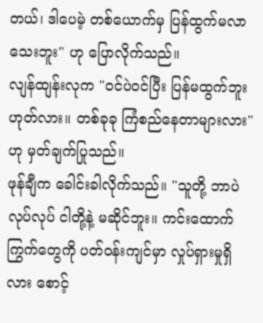တယ်၊ ဒါပေမဲ့ တစ်ယောက်မှ ပြန်ထွက်မလာသေးဘူး" ဟု ပြောလိုက်သည်။
လျန်ထျန်းလုက "ဝင်ပဲဝင်ပြီး ပြန်မထွက်ဘူး ဟုတ်လား။ တစ်ခုခု ကြံစည်နေတာများလား" ဟု မှတ်ချက်ပြုသည်။
ဖုန်ချီက ခေါင်းခါလိုက်သည်။ "သူတို့ ဘာပဲလုပ်လုပ် ငါတို့နဲ့ မဆိုင်ဘူး။ ကင်းထောက်ကြွက်တွေကို ပတ်ဝန်းကျင်မှာ လှုပ်ရှားမှုရှိလား စောင့်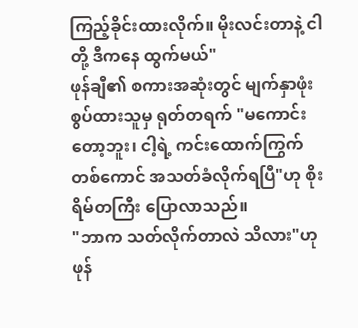ကြည့်ခိုင်းထားလိုက်။ မိုးလင်းတာနဲ့ ငါတို့ ဒီကနေ ထွက်မယ်"
ဖုန်ချီ၏ စကားအဆုံးတွင် မျက်နှာဖုံးစွပ်ထားသူမှ ရုတ်တရက် "မကောင်းတော့ဘူး၊ ငါ့ရဲ့ ကင်းထောက်ကြွက်တစ်ကောင် အသတ်ခံလိုက်ရပြီ"ဟု စိုးရိမ်တကြီး ပြောလာသည်။
"ဘာက သတ်လိုက်တာလဲ သိလား"ဟု ဖုန်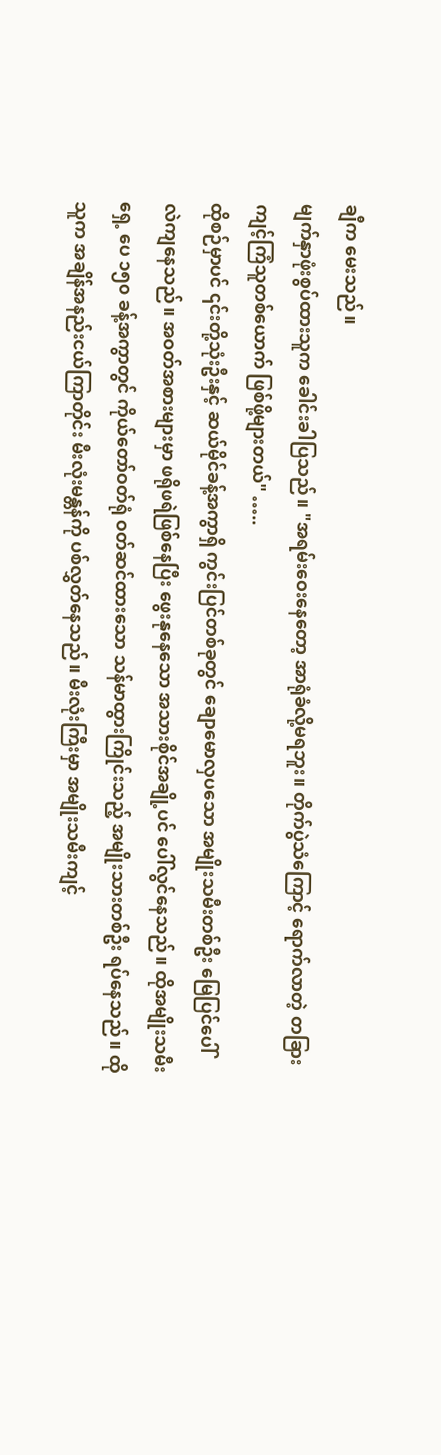ချီက မေးသည်။
မျက်နှာဖုံးစွပ်ထားသူက ခေါင်းခါပြသည်။ "အရမ်းဝေးနေတော့ အာရုံခံလို့မရဘူး။ တိုက်ပွဲသံကြောင့် ရောက်လာတဲ့ တခြားကျင့်ကြံသူတစ်ယောက် ဖြစ်ဖို့များတယ်" …..
ထိုစဉ်မှာပင် ၎င်းတို့သုံးဦးနှင့် ဆယ်မိုင်ခန့်အကွာရှိ ကွင်းပြင်တစ်ခုတွင် ချောမောလှပသော အမျိုးသမီးတစ်ဦး မြေပြင်ပေါ် လဲကျနေသည်။ အဝတ်အစားများမှာ ဖရိုဖရဲဖြစ်နေပြီး ဖွေးနုနေသော အသားစိုင်အချို့ပင် ပေါ်လွင်နေသည်။ ထိုအမျိုးသမီးရှေ့ ပေ ၁၅၀ ခန့်အကွာတွင် ကိုယ်တော်ဝတ်ရုံ ဝတ်ဆင်ထားသော သန်မာထွားကြိုင်းသည့် အမျိုးသားတစ်ဦး ရပ်နေသည်။ ထိုသူက အချိန်အနည်းငယ်ကြာတိုင်း မီးလုံးမန္တန်ကို ပစ်လွှတ်နေသည်။ မီးလုံးကြီးမှာ အမျိုးသမီးကျင့်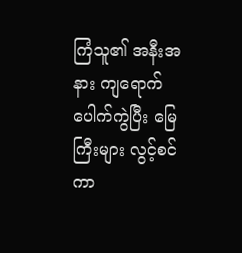ကြံသူ၏ အနီးအနား ကျရောက်ပေါက်ကွဲပြီး မြေကြီးများ လွင့်စင်ကာ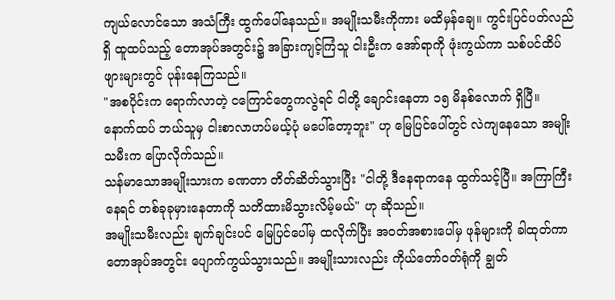ကျယ်လောင်သော အသံကြီး ထွက်ပေါ်နေသည်။ အမျိုးသမီးကိုကား မထိမှန်ချေ။ ကွင်းပြင်ပတ်လည်ရှိ ထူထပ်သည့် တောအုပ်အတွင်း၌ အခြားကျင့်ကြံသူ ငါးဦးက အော်ရာကို ဖုံးကွယ်ကာ သစ်ပင်ထိပ်ဖျားများတွင် ပုန်းနေကြသည်။
"အစပိုင်းက ရောက်လာတဲ့ ငကြောင်တွေကလွဲရင် ငါတို့ ချောင်းနေတာ ၁၅ မိနစ်လောက် ရှိပြီ။ နောက်ထပ် ဘယ်သူမှ ငါးစာလာဟပ်မယ့်ပုံ မပေါ်တော့ဘူး" ဟု မြေပြင်ပေါ်တွင် လဲကျနေသော အမျိုးသမီးက ပြောလိုက်သည်။
သန်မာသောအမျိုးသားက ခဏတာ တိတ်ဆိတ်သွားပြီး "ငါတို့ ဒီနေရာကနေ ထွက်သင့်ပြီ။ အကြာကြီးနေရင် တစ်ခုခုမှားနေတာကို သတိထားမိသွားလိမ့်မယ်" ဟု ဆိုသည်။
အမျိုးသမီးလည်း ချက်ချင်းပင် မြေပြင်ပေါ်မှ ထလိုက်ပြီး အဝတ်အစားပေါ်မှ ဖုန်များကို ခါထုတ်ကာ တောအုပ်အတွင်း ပျောက်ကွယ်သွားသည်။ အမျိုးသားလည်း ကိုယ်တော်ဝတ်ရုံကို ချွတ်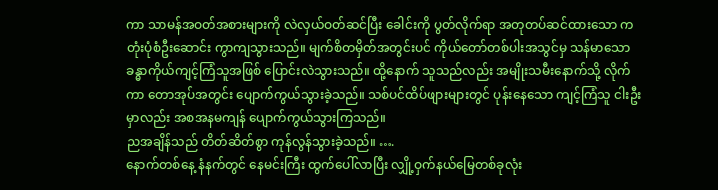ကာ သာမန်အဝတ်အစားများကို လဲလှယ်ဝတ်ဆင်ပြီး ခေါင်းကို ပွတ်လိုက်ရာ အတုတပ်ဆင်ထားသော ကတုံးပုံစံဦးဆောင်း ကွာကျသွားသည်။ မျက်စိတမှိတ်အတွင်းပင် ကိုယ်တော်တစ်ပါးအသွင်မှ သန်မာသော ခန္ဓာကိုယ်ကျင့်ကြံသူအဖြစ် ပြောင်းလဲသွားသည်။ ထို့နောက် သူသည်လည်း အမျိုးသမီးနောက်သို့ လိုက်ကာ တောအုပ်အတွင်း ပျောက်ကွယ်သွားခဲ့သည်။ သစ်ပင်ထိပ်ဖျားများတွင် ပုန်းနေသော ကျင့်ကြံသူ ငါးဦးမှာလည်း အစအနမကျန် ပျောက်ကွယ်သွားကြသည်။
ညအချိန်သည် တိတ်ဆိတ်စွာ ကုန်လွန်သွားခဲ့သည်။ ….
နောက်တစ်နေ့ နံနက်တွင် နေမင်းကြီး ထွက်ပေါ်လာပြီး လျှို့ဝှက်နယ်မြေတစ်ခုလုံး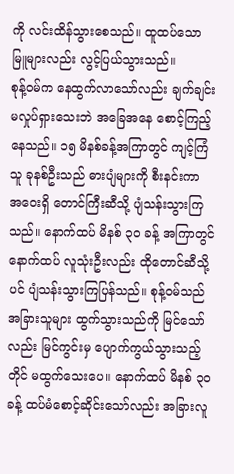ကို လင်းထိန်သွားစေသည်။ ထူထပ်သော မြူများလည်း လွင့်ပြယ်သွားသည်။
စုန့်ဝမ်က နေထွက်လာသော်လည်း ချက်ချင်း မလှုပ်ရှားသေးဘဲ အခြေအနေ စောင့်ကြည့်နေသည်။ ၁၅ မိနစ်ခန့်အကြာတွင် ကျင့်ကြံသူ ခုနစ်ဦးသည် ဓားပျံများကို စီးနင်းကာ အဝေးရှိ တောင်ကြီးဆီသို့ ပျံသန်းသွားကြသည်။ နောက်ထပ် မိနစ် ၃၀ ခန့် အကြာတွင် နောက်ထပ် လူသုံးဦးလည်း ထိုတောင်ဆီသို့ပင် ပျံသန်းသွားကြပြန်သည်။ စုန့်ဝမ်သည် အခြားသူများ ထွက်သွားသည်ကို မြင်သော်လည်း မြင်ကွင်းမှ ပျောက်ကွယ်သွားသည့်တိုင် မထွက်သေးပေ။ နောက်ထပ် မိနစ် ၃၀ ခန့် ထပ်မံစောင့်ဆိုင်းသော်လည်း အခြားလူ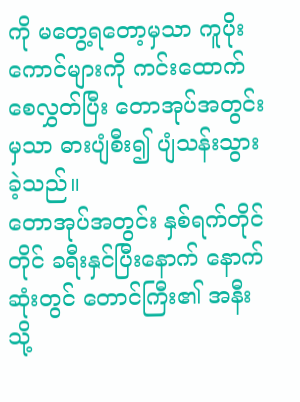ကို မတွေ့ရတော့မှသာ ကူပိုးကောင်များကို ကင်းထောက်စေလွှတ်ပြီး တောအုပ်အတွင်းမှသာ ဓားပျံစီး၍ ပျံသန်းသွားခဲ့သည်။
တောအုပ်အတွင်း နှစ်ရက်တိုင်တိုင် ခရီးနှင်ပြီးနောက် နောက်ဆုံးတွင် တောင်ကြီး၏ အနီးသို့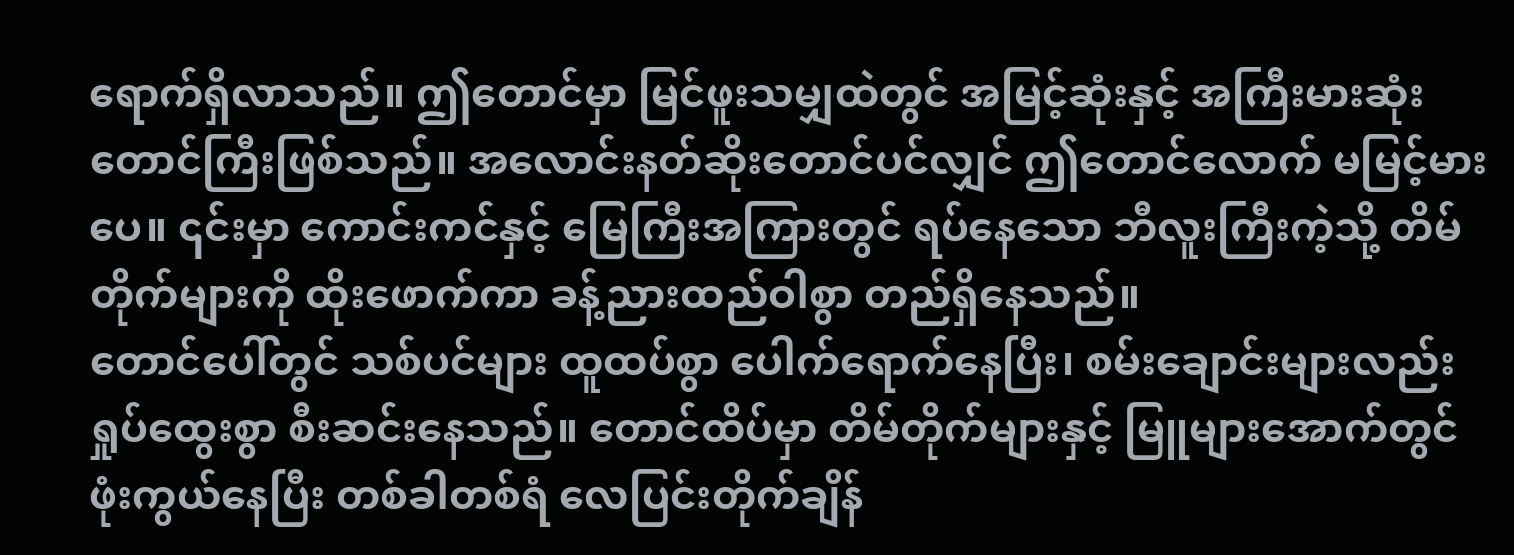ရောက်ရှိလာသည်။ ဤတောင်မှာ မြင်ဖူးသမျှထဲတွင် အမြင့်ဆုံးနှင့် အကြီးမားဆုံး တောင်ကြီးဖြစ်သည်။ အလောင်းနတ်ဆိုးတောင်ပင်လျှင် ဤတောင်လောက် မမြင့်မားပေ။ ၎င်းမှာ ကောင်းကင်နှင့် မြေကြီးအကြားတွင် ရပ်နေသော ဘီလူးကြီးကဲ့သို့ တိမ်တိုက်များကို ထိုးဖောက်ကာ ခန့်ညားထည်ဝါစွာ တည်ရှိနေသည်။
တောင်ပေါ်တွင် သစ်ပင်များ ထူထပ်စွာ ပေါက်ရောက်နေပြီး၊ စမ်းချောင်းများလည်း ရှုပ်ထွေးစွာ စီးဆင်းနေသည်။ တောင်ထိပ်မှာ တိမ်တိုက်များနှင့် မြူများအောက်တွင် ဖုံးကွယ်နေပြီး တစ်ခါတစ်ရံ လေပြင်းတိုက်ချိန်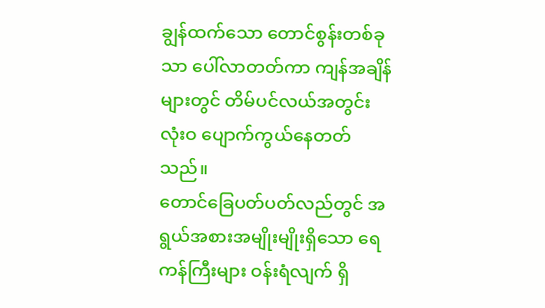ချွန်ထက်သော တောင်စွန်းတစ်ခုသာ ပေါ်လာတတ်ကာ ကျန်အချိန်များတွင် တိမ်ပင်လယ်အတွင်း လုံးဝ ပျောက်ကွယ်နေတတ်သည်။
တောင်ခြေပတ်ပတ်လည်တွင် အရွယ်အစားအမျိုးမျိုးရှိသော ရေကန်ကြီးများ ဝန်းရံလျက် ရှိ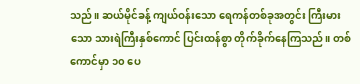သည်။ ဆယ်မိုင်ခန့် ကျယ်ဝန်းသော ရေကန်တစ်ခုအတွင်း ကြီးမားသော သားရဲကြီးနှစ်ကောင် ပြင်းထန်စွာ တိုက်ခိုက်နေကြသည်။ တစ်ကောင်မှာ ၁၀ ပေ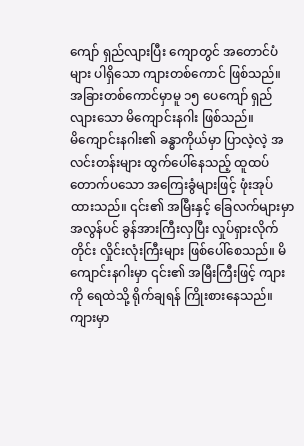ကျော် ရှည်လျားပြီး ကျောတွင် အတောင်ပံများ ပါရှိသော ကျားတစ်ကောင် ဖြစ်သည်။ အခြားတစ်ကောင်မှာမူ ၁၅ ပေကျော် ရှည်လျားသော မိကျောင်းနဂါး ဖြစ်သည်။
မိကျောင်းနဂါး၏ ခန္ဓာကိုယ်မှာ ပြာလဲ့လဲ့ အလင်းတန်းများ ထွက်ပေါ်နေသည့် ထူထပ်တောက်ပသော အကြေးခွံများဖြင့် ဖုံးအုပ်ထားသည်။ ၎င်း၏ အမြီးနှင့် ခြေလက်များမှာ အလွန်ပင် ခွန်အားကြီးလှပြီး လှုပ်ရှားလိုက်တိုင်း လှိုင်းလုံးကြီးများ ဖြစ်ပေါ်စေသည်။ မိကျောင်းနဂါးမှာ ၎င်း၏ အမြီးကြီးဖြင့် ကျားကို ရေထဲသို့ ရိုက်ချရန် ကြိုးစားနေသည်။ ကျားမှာ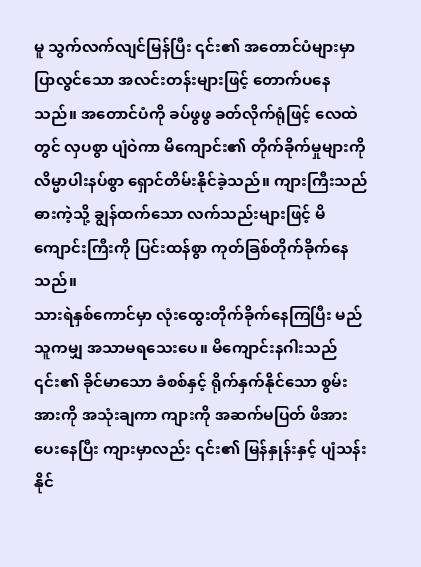မူ သွက်လက်လျင်မြန်ပြီး ၎င်း၏ အတောင်ပံများမှာ ပြာလွင်သော အလင်းတန်းများဖြင့် တောက်ပနေသည်။ အတောင်ပံကို ခပ်ဖွဖွ ခတ်လိုက်ရုံဖြင့် လေထဲတွင် လှပစွာ ပျံဝဲကာ မိကျောင်း၏ တိုက်ခိုက်မှုများကို လိမ္မာပါးနပ်စွာ ရှောင်တိမ်းနိုင်ခဲ့သည်။ ကျားကြီးသည် ဓားကဲ့သို့ ချွန်ထက်သော လက်သည်းများဖြင့် မိကျောင်းကြီးကို ပြင်းထန်စွာ ကုတ်ခြစ်တိုက်ခိုက်နေသည်။
သားရဲနှစ်ကောင်မှာ လုံးထွေးတိုက်ခိုက်နေကြပြီး မည်သူကမျှ အသာမရသေးပေ။ မိကျောင်းနဂါးသည် ၎င်း၏ ခိုင်မာသော ခံစစ်နှင့် ရိုက်နှက်နိုင်သော စွမ်းအားကို အသုံးချကာ ကျားကို အဆက်မပြတ် ဖိအားပေးနေပြီး ကျားမှာလည်း ၎င်း၏ မြန်နှုန်းနှင့် ပျံသန်းနိုင်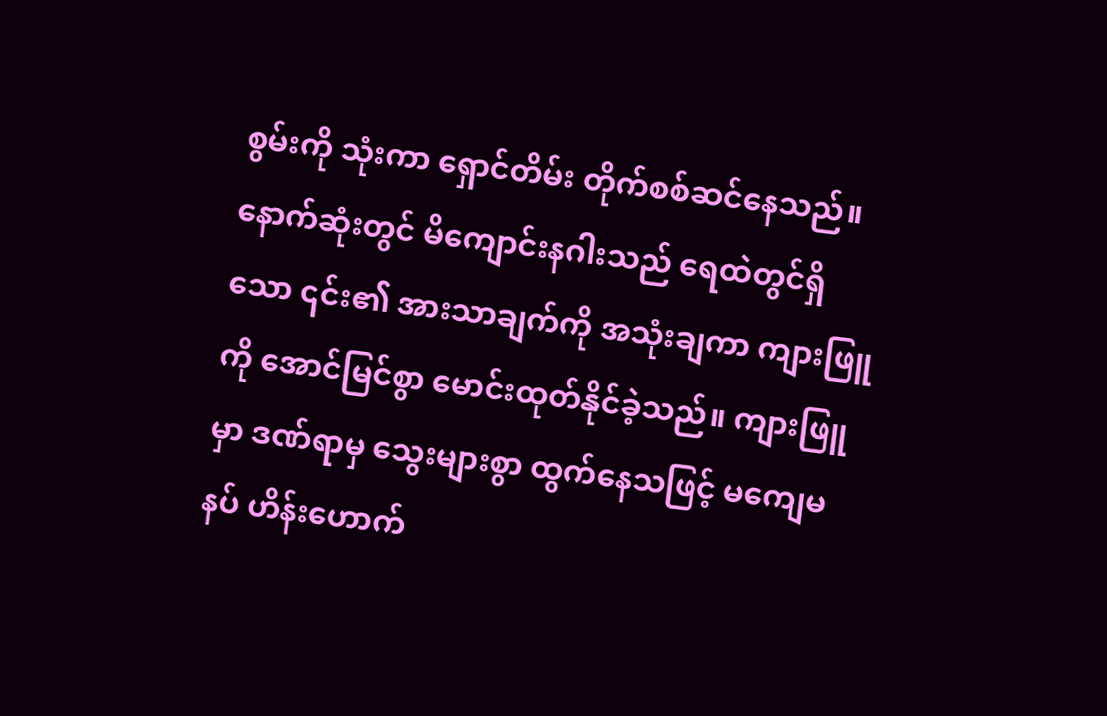စွမ်းကို သုံးကာ ရှောင်တိမ်း တိုက်စစ်ဆင်နေသည်။ နောက်ဆုံးတွင် မိကျောင်းနဂါးသည် ရေထဲတွင်ရှိသော ၎င်း၏ အားသာချက်ကို အသုံးချကာ ကျားဖြူကို အောင်မြင်စွာ မောင်းထုတ်နိုင်ခဲ့သည်။ ကျားဖြူမှာ ဒဏ်ရာမှ သွေးများစွာ ထွက်နေသဖြင့် မကျေမနပ် ဟိန်းဟောက်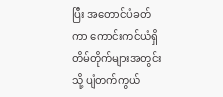ပြီး အတောင်ပံခတ်ကာ ကောင်းကင်ယံရှိ တိမ်တိုက်များအတွင်းသို့ ပျံတက်ကွယ်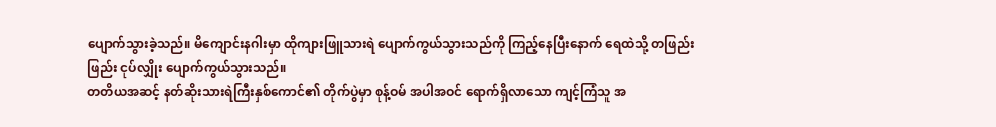ပျောက်သွားခဲ့သည်။ မိကျောင်းနဂါးမှာ ထိုကျားဖြူသားရဲ ပျောက်ကွယ်သွားသည်ကို ကြည့်နေပြီးနောက် ရေထဲသို့ တဖြည်းဖြည်း ငုပ်လျှိုး ပျောက်ကွယ်သွားသည်။
တတိယအဆင့် နတ်ဆိုးသားရဲကြီးနှစ်ကောင်၏ တိုက်ပွဲမှာ စုန့်ဝမ် အပါအဝင် ရောက်ရှိလာသော ကျင့်ကြံသူ အ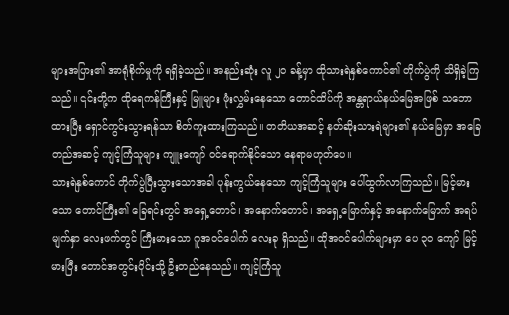များအပြား၏ အာရုံစိုက်မှုကို ရရှိခဲ့သည်။ အနည်းဆုံး လူ ၂၀ ခန့်မှာ ထိုသားရဲနှစ်ကောင်၏ တိုက်ပွဲကို သိရှိခဲ့ကြသည်။ ၎င်းတို့က ထိုရေကန်ကြီးနှင့် မြူများ ဖုံးလွှမ်းနေသော တောင်ထိပ်ကို အန္တရာယ်နယ်မြေအဖြစ် သဘောထားပြီး ရှောင်ကွင်းသွားရန်သာ စိတ်ကူးထားကြသည်။ တတိယအဆင့် နတ်ဆိုးသားရဲများ၏ နယ်မြေမှာ အခြေတည်အဆင့် ကျင့်ကြံသူများ ကျူးကျော် ဝင်ရောက်နိုင်သော နေရာမဟုတ်ပေ။
သားရဲနှစ်ကောင် တိုက်ပွဲပြီးသွားသောအခါ ပုန်းကွယ်နေသော ကျင့်ကြံသူများ ပေါ်ထွက်လာကြသည်။ မြင့်မားသော တောင်ကြီး၏ ခြေရင်းတွင် အရှေ့တောင်၊ အနောက်တောင်၊ အရှေ့မြောက်နှင့် အနောက်မြောက် အရပ်မျက်နှာ လေးဖက်တွင် ကြီးမားသော ဂူအဝင်ပေါက် လေးခု ရှိသည်။ ထိုအဝင်ပေါက်များမှာ ပေ ၃၀ ကျော် မြင့်မားပြီး တောင်အတွင်းပိုင်းသို့ ဦးတည်နေသည်။ ကျင့်ကြံသူ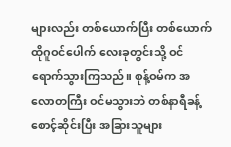များလည်း တစ်ယောက်ပြီး တစ်ယောက် ထိုဂူဝင်ပေါက် လေးခုတွင်းသို့ ဝင်ရောက်သွားကြသည်။ စုန့်ဝမ်က အလောတကြီး ဝင်မသွားဘဲ တစ်နာရီခန့် စောင့်ဆိုင်းပြီး အခြားသူများ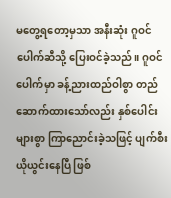မတွေ့ရတော့မှသာ အနီးဆုံး ဂူဝင်ပေါက်ဆီသို့ ပြေးဝင်ခဲ့သည်။ ဂူဝင်ပေါက်မှာ ခန့်ညားထည်ဝါစွာ တည်ဆောက်ထားသော်လည်း နှစ်ပေါင်းများစွာ ကြာညောင်းခဲ့သဖြင့် ပျက်စီးယိုယွင်းနေပြီ ဖြစ်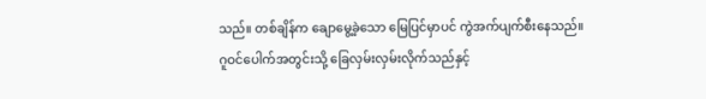သည်။ တစ်ချိန်က ချောမွေ့ခဲ့သော မြေပြင်မှာပင် ကွဲအက်ပျက်စီးနေသည်။
ဂူဝင်ပေါက်အတွင်းသို့ ခြေလှမ်းလှမ်းလိုက်သည်နှင့်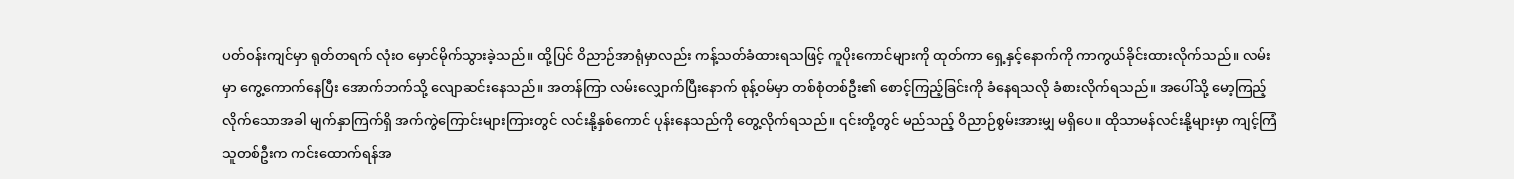ပတ်ဝန်းကျင်မှာ ရုတ်တရက် လုံးဝ မှောင်မိုက်သွားခဲ့သည်။ ထို့ပြင် ဝိညာဉ်အာရုံမှာလည်း ကန့်သတ်ခံထားရသဖြင့် ကူပိုးကောင်များကို ထုတ်ကာ ရှေ့နှင့်နောက်ကို ကာကွယ်ခိုင်းထားလိုက်သည်။ လမ်းမှာ ကွေ့ကောက်နေပြီး အောက်ဘက်သို့ လျောဆင်းနေသည်။ အတန်ကြာ လမ်းလျှောက်ပြီးနောက် စုန့်ဝမ်မှာ တစ်စုံတစ်ဦး၏ စောင့်ကြည့်ခြင်းကို ခံနေရသလို ခံစားလိုက်ရသည်။ အပေါ်သို့ မော့ကြည့်လိုက်သောအခါ မျက်နှာကြက်ရှိ အက်ကွဲကြောင်းများကြားတွင် လင်းနို့နှစ်ကောင် ပုန်းနေသည်ကို တွေ့လိုက်ရသည်။ ၎င်းတို့တွင် မည်သည့် ဝိညာဉ်စွမ်းအားမျှ မရှိပေ။ ထိုသာမန်လင်းနို့များမှာ ကျင့်ကြံသူတစ်ဦးက ကင်းထောက်ရန်အ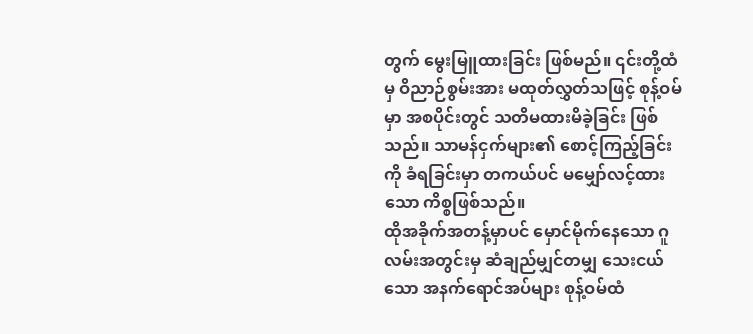တွက် မွေးမြူထားခြင်း ဖြစ်မည်။ ၎င်းတို့ထံမှ ဝိညာဉ်စွမ်းအား မထုတ်လွှတ်သဖြင့် စုန့်ဝမ်မှာ အစပိုင်းတွင် သတိမထားမိခဲ့ခြင်း ဖြစ်သည်။ သာမန်ငှက်များ၏ စောင့်ကြည့်ခြင်းကို ခံရခြင်းမှာ တကယ်ပင် မမျှော်လင့်ထားသော ကိစ္စဖြစ်သည်။
ထိုအခိုက်အတန့်မှာပင် မှောင်မိုက်နေသော ဂူလမ်းအတွင်းမှ ဆံချည်မျှင်တမျှ သေးငယ်သော အနက်ရောင်အပ်များ စုန့်ဝမ်ထံ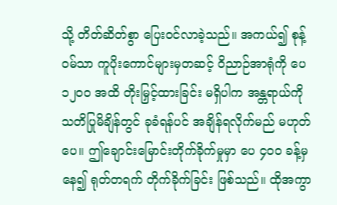သို့ တိတ်ဆိတ်စွာ ပြေးဝင်လာခဲ့သည်။ အကယ်၍ စုန့်ဝမ်သာ ကူပိုးကောင်များမှတဆင့် ဝိညာဉ်အာရုံကို ပေ ၁၂၀၀ အထိ တိုးမြှင့်ထားခြင်း မရှိပါက အန္တရာယ်ကို သတိပြုမိချိန်တွင် ခုခံရန်ပင် အချိန်ရလိုက်မည် မဟုတ်ပေ။ ဤချောင်းမြောင်းတိုက်ခိုက်မှုမှာ ပေ ၄၀၀ ခန့်မှနေ၍ ရုတ်တရက် တိုက်ခိုက်ခြင်း ဖြစ်သည်။ ထိုအကွာ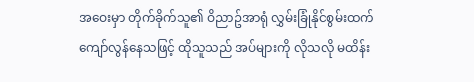အဝေးမှာ တိုက်ခိုက်သူ၏ ဝိညာဥ်အာရုံ လွှမ်းခြုံနိုင်စွမ်းထက် ကျော်လွန်နေသဖြင့် ထိုသူသည် အပ်များကို လိုသလို မထိန်း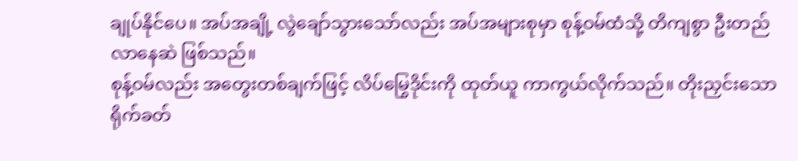ချုပ်နိုင်ပေ။ အပ်အချို့ လွဲချော်သွားသော်လည်း အပ်အများစုမှာ စုန့်ဝမ်ထံသို့ တိကျစွာ ဦးတည်လာနေဆဲ ဖြစ်သည်။
စုန့်ဝမ်လည်း အတွေးတစ်ချက်ဖြင့် လိပ်မြွေဒိုင်းကို ထုတ်ယူ ကာကွယ်လိုက်သည်။ တိုးညှင်းသော ရိုက်ခတ်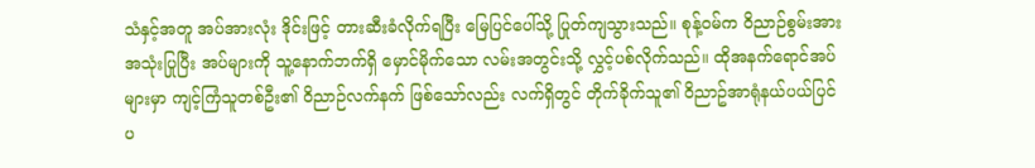သံနှင့်အတူ အပ်အားလုံး ဒိုင်းဖြင့် တားဆီးခံလိုက်ရပြီး မြေပြင်ပေါ်သို့ ပြုတ်ကျသွားသည်။ စုန့်ဝမ်က ဝိညာဉ်စွမ်းအား အသုံးပြုပြီး အပ်များကို သူ့နောက်ဘက်ရှိ မှောင်မိုက်သော လမ်းအတွင်းသို့ လွှင့်ပစ်လိုက်သည်။ ထိုအနက်ရောင်အပ်များမှာ ကျင့်ကြံသူတစ်ဦး၏ ဝိညာဉ်လက်နက် ဖြစ်သော်လည်း လက်ရှိတွင် တိုက်ခိုက်သူ၏ ဝိညာဥ်အာရုံနယ်ပယ်ပြင်ပ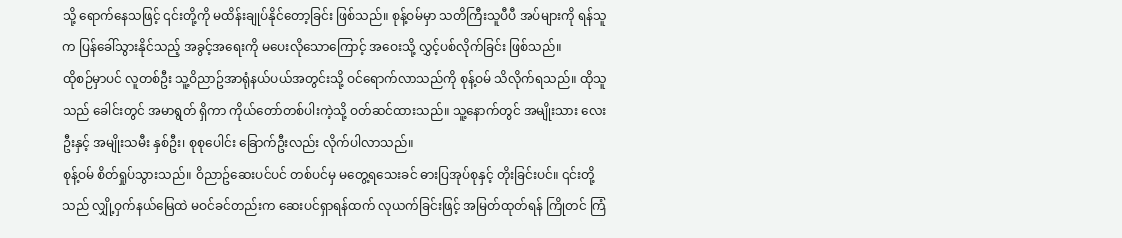သို့ ရောက်နေသဖြင့် ၎င်းတို့ကို မထိန်းချုပ်နိုင်တော့ခြင်း ဖြစ်သည်။ စုန့်ဝမ်မှာ သတိကြီးသူပီပီ အပ်များကို ရန်သူက ပြန်ခေါ်သွားနိုင်သည့် အခွင့်အရေးကို မပေးလိုသောကြောင့် အဝေးသို့ လွှင့်ပစ်လိုက်ခြင်း ဖြစ်သည်။
ထိုစဉ်မှာပင် လူတစ်ဦး သူ့ဝိညာဥ်အာရုံနယ်ပယ်အတွင်းသို့ ဝင်ရောက်လာသည်ကို စုန့်ဝမ် သိလိုက်ရသည်။ ထိုသူသည် ခေါင်းတွင် အမာရွတ် ရှိကာ ကိုယ်တော်တစ်ပါးကဲ့သို့ ဝတ်ဆင်ထားသည်။ သူ့နောက်တွင် အမျိုးသား လေးဦးနှင့် အမျိုးသမီး နှစ်ဦး၊ စုစုပေါင်း ခြောက်ဦးလည်း လိုက်ပါလာသည်။
စုန့်ဝမ် စိတ်ရှုပ်သွားသည်။ ဝိညာဥ်ဆေးပင်ပင် တစ်ပင်မှ မတွေ့ရသေးခင် ဓားပြအုပ်စုနှင့် တိုးခြင်းပင်။ ၎င်းတို့သည် လျှို့ဝှက်နယ်မြေထဲ မဝင်ခင်တည်းက ဆေးပင်ရှာရန်ထက် လုယက်ခြင်းဖြင့် အမြတ်ထုတ်ရန် ကြိုတင် ကြံ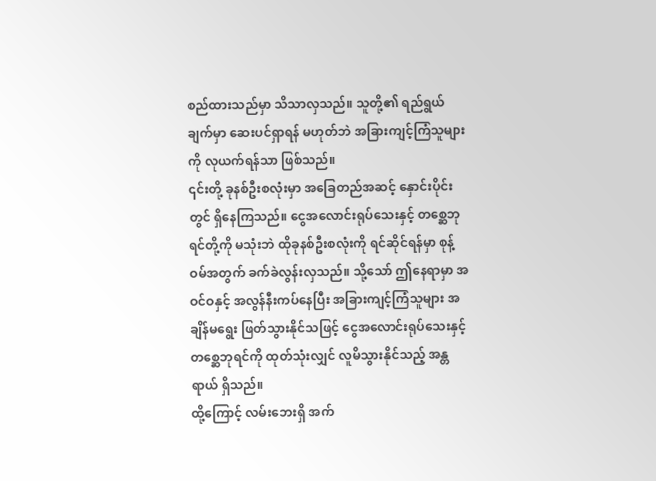စည်ထားသည်မှာ သိသာလှသည်။ သူတို့၏ ရည်ရွယ်ချက်မှာ ဆေးပင်ရှာရန် မဟုတ်ဘဲ အခြားကျင့်ကြံသူများကို လုယက်ရန်သာ ဖြစ်သည်။
၎င်းတို့ ခုနစ်ဦးစလုံးမှာ အခြေတည်အဆင့် နှောင်းပိုင်းတွင် ရှိနေကြသည်။ ငွေအလောင်းရုပ်သေးနှင့် တစ္ဆေဘုရင်တို့ကို မသုံးဘဲ ထိုခုနစ်ဦးစလုံးကို ရင်ဆိုင်ရန်မှာ စုန့်ဝမ်အတွက် ခက်ခဲလွန်းလှသည်။ သို့သော် ဤနေရာမှာ အဝင်ဝနှင့် အလွန်နီးကပ်နေပြီး အခြားကျင့်ကြံသူများ အချိန်မရွေး ဖြတ်သွားနိုင်သဖြင့် ငွေအလောင်းရုပ်သေးနှင့် တစ္ဆေဘုရင်ကို ထုတ်သုံးလျှင် လူမိသွားနိုင်သည့် အန္တရာယ် ရှိသည်။
ထို့ကြောင့် လမ်းဘေးရှိ အက်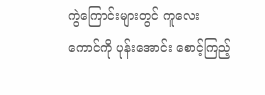ကွဲကြောင်းများတွင် ကူလေးကောင်ကို ပုန်းအောင်း စောင့်ကြည့်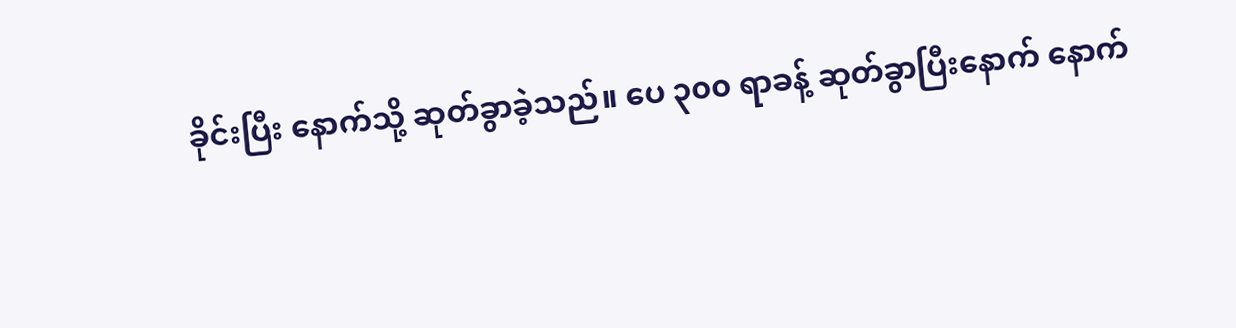ခိုင်းပြီး နောက်သို့ ဆုတ်ခွာခဲ့သည်။ ပေ ၃၀၀ ရာခန့် ဆုတ်ခွာပြီးနောက် နောက်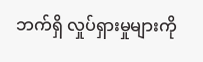ဘက်ရှိ လှုပ်ရှားမှုများကို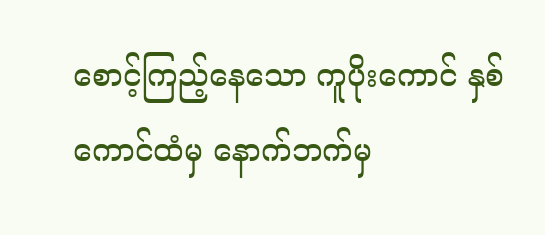စောင့်ကြည့်နေသော ကူပိုးကောင် နှစ်ကောင်ထံမှ နောက်ဘက်မှ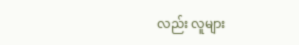လည်း လူများ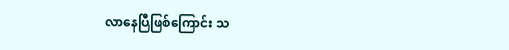လာနေပြီဖြစ်ကြောင်း သ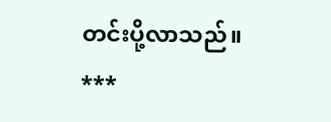တင်းပို့လာသည်။
***